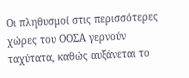Οι πληθυσμοί στις περισσότερες χώρες του ΟΟΣΑ γερνούν ταχύτατα, καθώς αυξάνεται το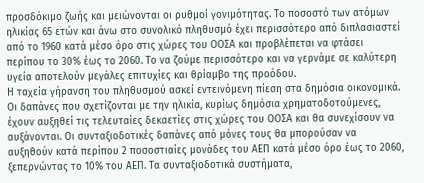προσδόκιμο ζωής και μειώνονται οι ρυθμοί γονιμότητας. Το ποσοστό των ατόμων ηλικίας 65 ετών και άνω στο συνολικό πληθυσμό έχει περισσότερο από διπλασιαστεί από το 1960 κατά μέσο όρο στις χώρες του ΟΟΣΑ και προβλέπεται να φτάσει περίπου το 30% έως το 2060. Το να ζούμε περισσότερο και να γερνάμε σε καλύτερη υγεία αποτελούν μεγάλες επιτυχίες και θρίαμβο της προόδου.
Η ταχεία γήρανση του πληθυσμού ασκεί εντεινόμενη πίεση στα δημόσια οικονομικά. Οι δαπάνες που σχετίζονται με την ηλικία, κυρίως δημόσια χρηματοδοτούμενες, έχουν αυξηθεί τις τελευταίες δεκαετίες στις χώρες του ΟΟΣΑ και θα συνεχίσουν να αυξάνονται. Οι συνταξιοδοτικές δαπάνες από μόνες τους θα μπορούσαν να αυξηθούν κατά περίπου 2 ποσοστιαίες μονάδες του ΑΕΠ κατά μέσο όρο έως το 2060, ξεπερνώντας το 10% του ΑΕΠ. Τα συνταξιοδοτικά συστήματα,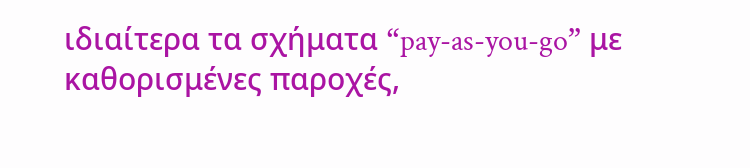ιδιαίτερα τα σχήματα “pay-as-you-go” με καθορισμένες παροχές,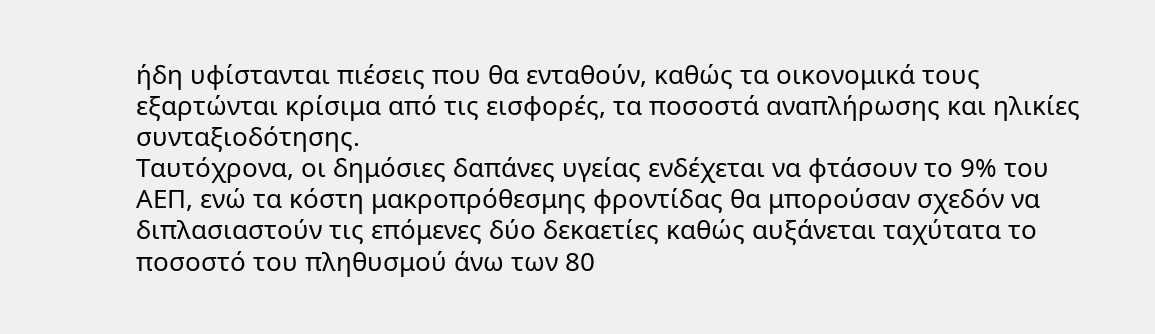ήδη υφίστανται πιέσεις που θα ενταθούν, καθώς τα οικονομικά τους εξαρτώνται κρίσιμα από τις εισφορές, τα ποσοστά αναπλήρωσης και ηλικίες συνταξιοδότησης.
Ταυτόχρονα, οι δημόσιες δαπάνες υγείας ενδέχεται να φτάσουν το 9% του ΑΕΠ, ενώ τα κόστη μακροπρόθεσμης φροντίδας θα μπορούσαν σχεδόν να διπλασιαστούν τις επόμενες δύο δεκαετίες καθώς αυξάνεται ταχύτατα το ποσοστό του πληθυσμού άνω των 80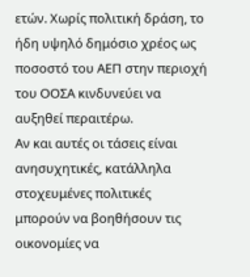ετών. Χωρίς πολιτική δράση, το ήδη υψηλό δημόσιο χρέος ως ποσοστό του ΑΕΠ στην περιοχή του ΟΟΣΑ κινδυνεύει να αυξηθεί περαιτέρω.
Αν και αυτές οι τάσεις είναι ανησυχητικές, κατάλληλα στοχευμένες πολιτικές μπορούν να βοηθήσουν τις οικονομίες να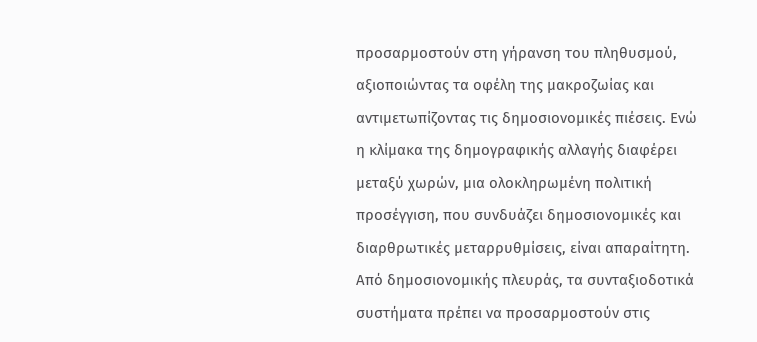προσαρμοστούν στη γήρανση του πληθυσμού, αξιοποιώντας τα οφέλη της μακροζωίας και αντιμετωπίζοντας τις δημοσιονομικές πιέσεις. Ενώ η κλίμακα της δημογραφικής αλλαγής διαφέρει μεταξύ χωρών, μια ολοκληρωμένη πολιτική προσέγγιση, που συνδυάζει δημοσιονομικές και διαρθρωτικές μεταρρυθμίσεις, είναι απαραίτητη.
Από δημοσιονομικής πλευράς, τα συνταξιοδοτικά συστήματα πρέπει να προσαρμοστούν στις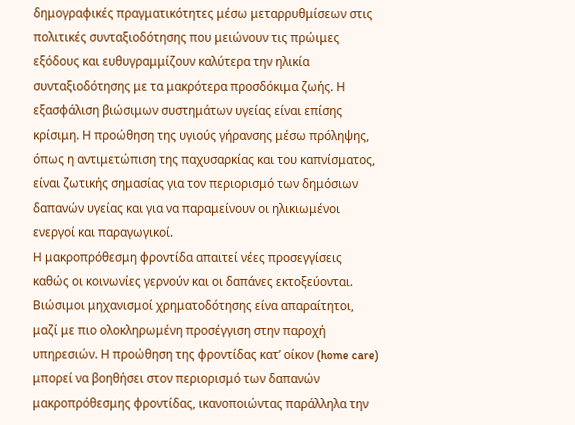δημογραφικές πραγματικότητες μέσω μεταρρυθμίσεων στις πολιτικές συνταξιοδότησης που μειώνουν τις πρώιμες εξόδους και ευθυγραμμίζουν καλύτερα την ηλικία συνταξιοδότησης με τα μακρότερα προσδόκιμα ζωής. Η εξασφάλιση βιώσιμων συστημάτων υγείας είναι επίσης κρίσιμη. Η προώθηση της υγιούς γήρανσης μέσω πρόληψης, όπως η αντιμετώπιση της παχυσαρκίας και του καπνίσματος, είναι ζωτικής σημασίας για τον περιορισμό των δημόσιων δαπανών υγείας και για να παραμείνουν οι ηλικιωμένοι ενεργοί και παραγωγικοί.
Η μακροπρόθεσμη φροντίδα απαιτεί νέες προσεγγίσεις καθώς οι κοινωνίες γερνούν και οι δαπάνες εκτοξεύονται. Bιώσιμοι μηχανισμοί χρηματοδότησης είνα απαραίτητοι, μαζί με πιο ολοκληρωμένη προσέγγιση στην παροχή υπηρεσιών. Η προώθηση της φροντίδας κατ’ οίκον (home care) μπορεί να βοηθήσει στον περιορισμό των δαπανών μακροπρόθεσμης φροντίδας, ικανοποιώντας παράλληλα την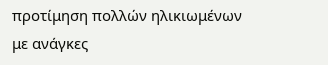προτίμηση πολλών ηλικιωμένων με ανάγκες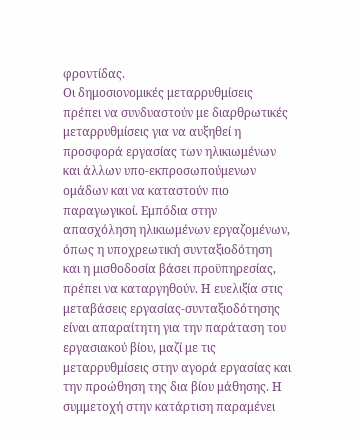φροντίδας.
Οι δημοσιονομικές μεταρρυθμίσεις πρέπει να συνδυαστούν με διαρθρωτικές μεταρρυθμίσεις για να αυξηθεί η προσφορά εργασίας των ηλικιωμένων και άλλων υπο-εκπροσωπούμενων ομάδων και να καταστούν πιο παραγωγικοί. Εμπόδια στην απασχόληση ηλικιωμένων εργαζομένων, όπως η υποχρεωτική συνταξιοδότηση και η μισθοδοσία βάσει προϋπηρεσίας, πρέπει να καταργηθούν. Η ευελιξία στις μεταβάσεις εργασίας-συνταξιοδότησης είναι απαραίτητη για την παράταση του εργασιακού βίου, μαζί με τις μεταρρυθμίσεις στην αγορά εργασίας και την προώθηση της δια βίου μάθησης. Η συμμετοχή στην κατάρτιση παραμένει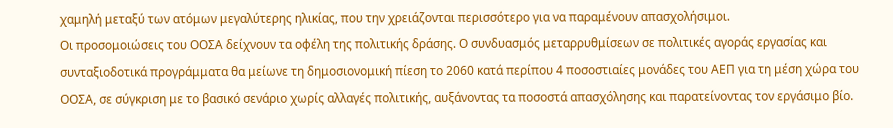χαμηλή μεταξύ των ατόμων μεγαλύτερης ηλικίας, που την χρειάζονται περισσότερο για να παραμένουν απασχολήσιμοι.
Οι προσομοιώσεις του ΟΟΣΑ δείχνουν τα οφέλη της πολιτικής δράσης. Ο συνδυασμός μεταρρυθμίσεων σε πολιτικές αγοράς εργασίας και συνταξιοδοτικά προγράμματα θα μείωνε τη δημοσιονομική πίεση το 2060 κατά περίπου 4 ποσοστιαίες μονάδες του ΑΕΠ για τη μέση χώρα του ΟΟΣΑ, σε σύγκριση με το βασικό σενάριο χωρίς αλλαγές πολιτικής, αυξάνοντας τα ποσοστά απασχόλησης και παρατείνοντας τον εργάσιμο βίο.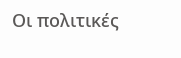Οι πολιτικές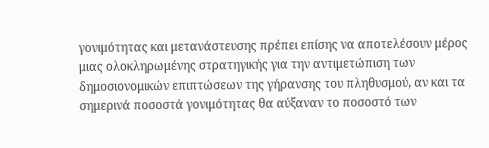γονιμότητας και μετανάστευσης πρέπει επίσης να αποτελέσουν μέρος μιας ολοκληρωμένης στρατηγικής για την αντιμετώπιση των δημοσιονομικών επιπτώσεων της γήρανσης του πληθυσμού, αν και τα σημερινά ποσοστά γονιμότητας θα αύξαναν το ποσοστό των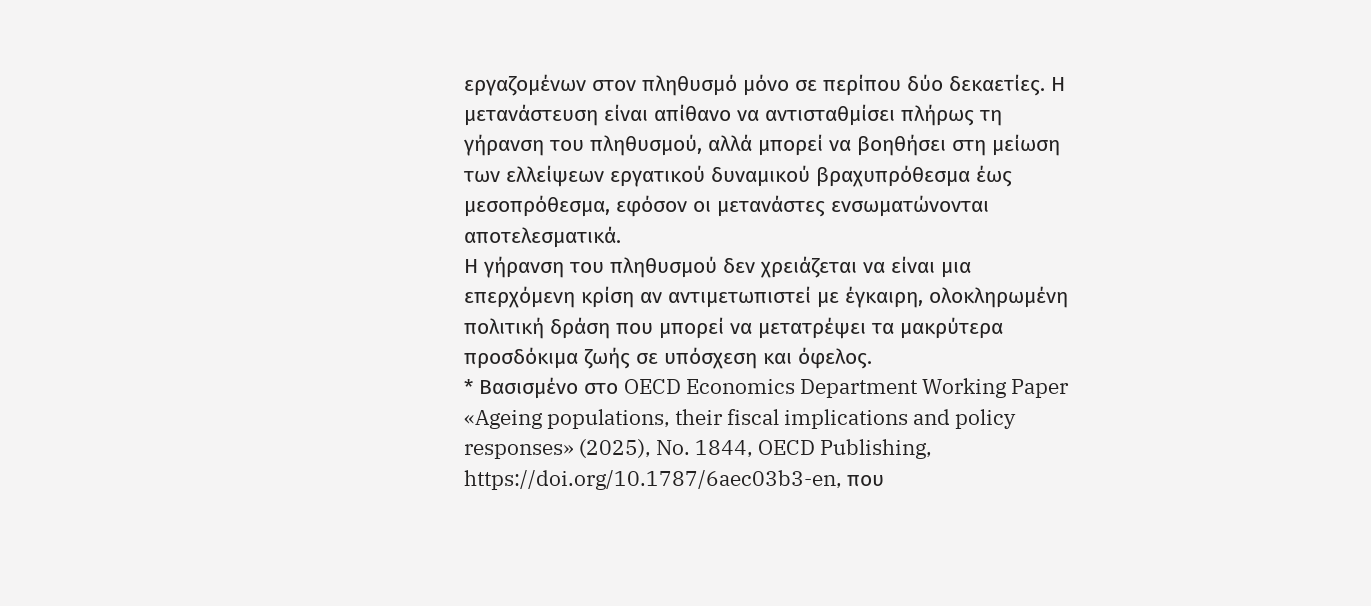εργαζομένων στον πληθυσμό μόνο σε περίπου δύο δεκαετίες. Η μετανάστευση είναι απίθανο να αντισταθμίσει πλήρως τη γήρανση του πληθυσμού, αλλά μπορεί να βοηθήσει στη μείωση των ελλείψεων εργατικού δυναμικού βραχυπρόθεσμα έως μεσοπρόθεσμα, εφόσον οι μετανάστες ενσωματώνονται αποτελεσματικά.
Η γήρανση του πληθυσμού δεν χρειάζεται να είναι μια επερχόμενη κρίση αν αντιμετωπιστεί με έγκαιρη, ολοκληρωμένη πολιτική δράση που μπορεί να μετατρέψει τα μακρύτερα προσδόκιμα ζωής σε υπόσχεση και όφελος.
* Βασισμένο στο OECD Economics Department Working Paper «Ageing populations, their fiscal implications and policy responses» (2025), No. 1844, OECD Publishing, https://doi.org/10.1787/6aec03b3-en, που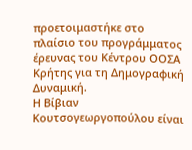προετοιμαστήκε στο πλαίσιο του προγράμματος έρευνας του Κέντρου ΟΟΣΑ Κρήτης για τη Δημογραφική Δυναμική.
Η Βίβιαν Κουτσογεωργοπούλου είναι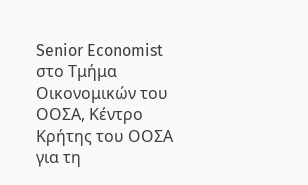Senior Economist στο Τμήμα Οικονομικών του ΟΟΣΑ, Κέντρο Κρήτης του ΟΟΣΑ για τη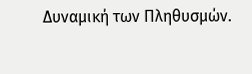Δυναμική των Πληθυσμών.